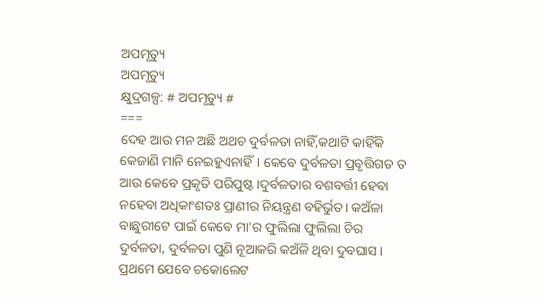ଅପମୃତ୍ୟୁ
ଅପମୃତ୍ୟୁ
କ୍ଷୁଦ୍ରଗଳ୍ପ: # ଅପମୃତ୍ୟୁ #
===
ଦେହ ଆଉ ମନ ଅଛି ଅଥଚ ଦୁର୍ବଳତା ନାହିଁ,କଥାଟି କାହିଁକି କେଜାଣି ମାନି ନେଇହୁଏନାହିଁ। କେବେ ଦୁର୍ବଳତା ପ୍ରବୃତ୍ତିଗତ ତ ଆଉ କେବେ ପ୍ରକୃତି ପରିପୁଷ୍ଟ।ଦୁର୍ବଳତାର ବଶବର୍ତ୍ତୀ ହେବା ନହେବା ଅଧିକାଂଶତଃ ପ୍ରାଣୀର ନିୟନ୍ତ୍ରଣ ବହିର୍ଭୁତ। କଅଁଳା ବାଛୁରୀଟେ ପାଇଁ କେବେ ମା'ର ଫୁଲିଲା ଫୁଲିଲା ଚିର ଦୁର୍ବଳତା, ଦୁର୍ବଳତା ପୁଣି ନୂଆକରି କଅଁଳି ଥିବା ଦୁବଘାସ।
ପ୍ରଥମେ ଯେବେ ଚକୋଲେଟ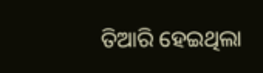ତିଆରି ହେଇଥିଲା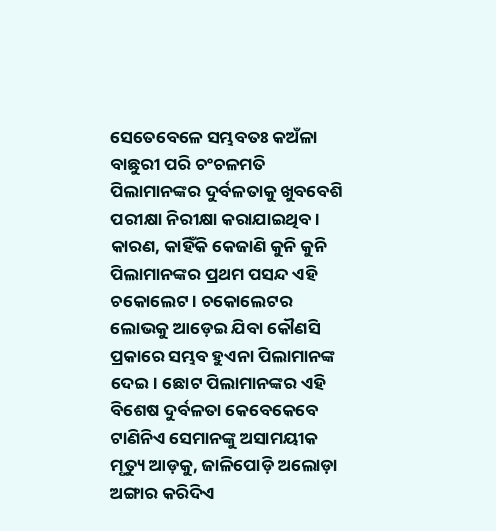ସେତେବେଳେ ସମ୍ଭବତଃ କଅଁଳା ବାଛୁରୀ ପରି ଚଂଚଳମତି ପିଲାମାନଙ୍କର ଦୁର୍ବଳତାକୁ ଖୁବବେଶି ପରୀକ୍ଷା ନିରୀକ୍ଷା କରାଯାଇଥିବ। କାରଣ, କାହିଁକି କେଜାଣି କୁନି କୁନି ପିଲାମାନଙ୍କର ପ୍ରଥମ ପସନ୍ଦ ଏହି ଚକୋଲେଟ। ଚକୋଲେଟର ଲୋଭକୁ ଆଡ଼େଇ ଯିବା କୌଣସି ପ୍ରକାରେ ସମ୍ଭବ ହୁଏନା ପିଲାମାନଙ୍କ ଦେଇ। ଛୋଟ ପିଲାମାନଙ୍କର ଏହି ବିଶେଷ ଦୁର୍ବଳତା କେବେକେବେ ଟାଣିନିଏ ସେମାନଙ୍କୁ ଅସାମୟୀକ ମୃତ୍ୟୁ ଆଡ଼କୁ, ଜାଳିପୋଡ଼ି ଅଲୋଡ଼ା ଅଙ୍ଗାର କରିଦିଏ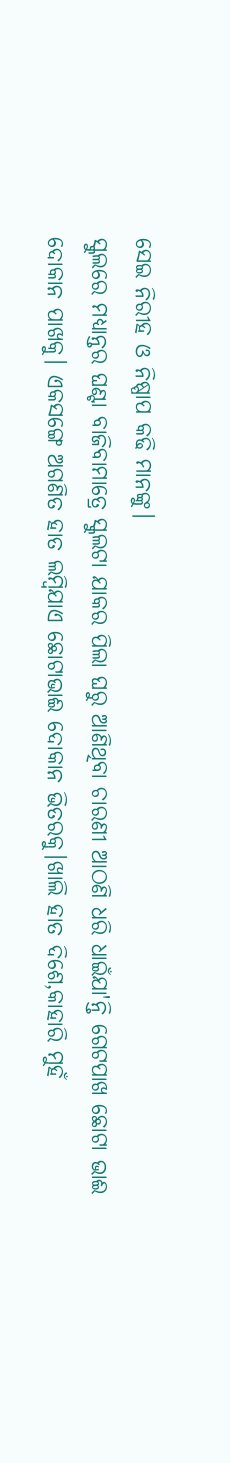ସେଇ ନିରୀହ ଓ ନିଷ୍ପାପ କଢି ମାନଙ୍କୁ।
ସ୍କୁଲରେ ମଧ୍ୟାନ୍ତର ଘଣ୍ଟା ବାଜିବାମାତ୍ରେ ସ୍କୁଲଟା ଯାକର ପିଲା ଘରୁ ଆଣିଥିବା ଚାରଣୀ ଆଠଣି ଧରି ଧାଇଁଯା'ନ୍ତି ଗେଟପାଖ ଛୋଟା ଭାଈ ଦୋକାନ ପାଖକୁ। ଏକସଙ୍ଗେ ଅଗଣିତ ହାତ ଲମ୍ବିଯାଏ ଛୋଟାଭାଈ ଦୋକାନ ଭିତରକୁ।ଖାଲି ହାତ ଦିଶେ,କାହାରି ମୁହଁ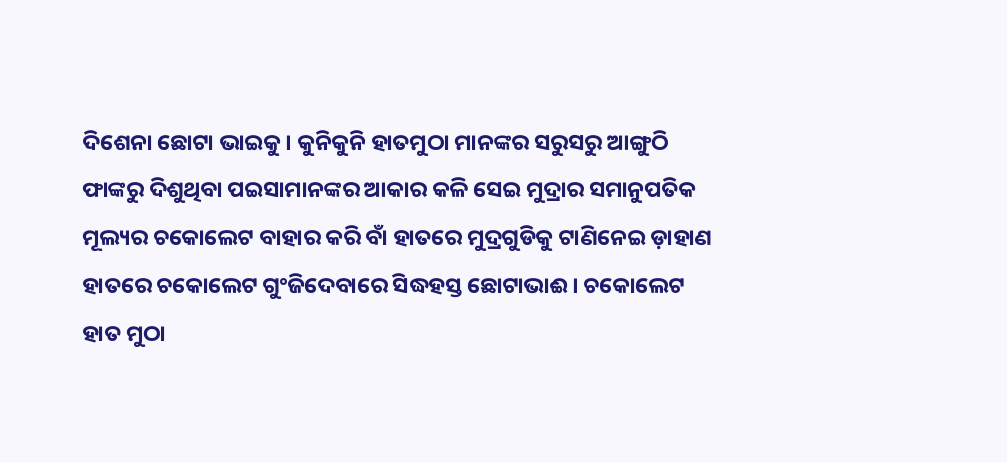ଦିଶେନା ଛୋଟା ଭାଇକୁ। କୁନିକୁନି ହାତମୁଠା ମାନଙ୍କର ସରୁସରୁ ଆଙ୍ଗୁଠି ଫାଙ୍କରୁ ଦିଶୁଥିବା ପଇସାମାନଙ୍କର ଆକାର କଳି ସେଇ ମୁଦ୍ରାର ସମାନୁପତିକ ମୂଲ୍ୟର ଚକୋଲେଟ ବାହାର କରି ବାଁ ହାତରେ ମୁଦ୍ରଗୁଡିକୁ ଟାଣିନେଇ ଡ଼ାହାଣ ହାତରେ ଚକୋଲେଟ ଗୁଂଜିଦେବାରେ ସିଦ୍ଧହସ୍ତ ଛୋଟାଭାଈ। ଚକୋଲେଟ ହାତ ମୁଠା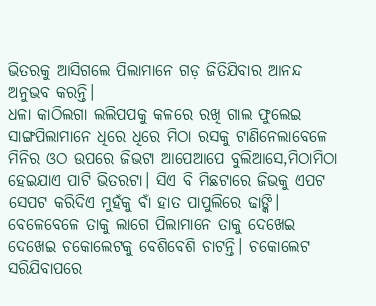ଭିତରକୁ ଆସିଗଲେ ପିଲାମାନେ ଗଡ଼ ଜିତିଯିବାର ଆନନ୍ଦ ଅନୁଭବ କରନ୍ତି।
ଧଳା କାଠିଲଗା ଲଲିପପକୁ କଳରେ ରଖି ଗାଲ ଫୁଲେଇ ସାଙ୍ଗପିଲାମାନେ ଧିରେ ଧିରେ ମିଠା ରସକୁ ଟାଣିନେଲାବେଳେ ମିନିର ଓଠ ଉପରେ ଜିଭଟା ଆପେଆପେ ବୁଲିଆସେ,ମିଠାମିଠା ହେଇଯାଏ ପାଟି ଭିତରଟା। ସିଏ ବି ମିଛଟାରେ ଜିଭକୁ ଏପଟ ସେପଟ କରିଦିଏ ମୁହଁକୁ ବାଁ ହାତ ପାପୁଲିରେ ଢାଙ୍କି। ବେଳେବେଳେ ତାକୁ ଲାଗେ ପିଲାମାନେ ତାକୁ ଦେଖେଇ ଦେଖେଇ ଚକୋଲେଟକୁ ବେଶିବେଶି ଚାଟନ୍ତି। ଚକୋଲେଟ ସରିଯିବାପରେ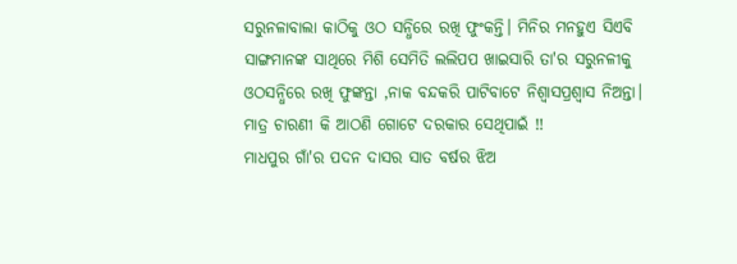ସରୁନଳାବାଲା କାଠିକୁ ଓଠ ସନ୍ଧିରେ ରଖି ଫୁଂକନ୍ତି। ମିନିର ମନହୁଏ ସିଏବି ସାଙ୍ଗମାନଙ୍କ ସାଥିରେ ମିଶି ସେମିତି ଲଲିପପ ଖାଇସାରି ତା'ର ସରୁନଳୀକୁ ଓଠସନ୍ଧିରେ ରଖି ଫୁଙ୍କନ୍ତା ,ନାକ ବନ୍ଦକରି ପାଟିବାଟେ ନିଶ୍ଵାସପ୍ରଶ୍ୱାସ ନିଅନ୍ତା।
ମାତ୍ର ଚାରଣୀ କି ଆଠଣି ଗୋଟେ ଦରକାର ସେଥିପାଇଁ !!
ମାଧପୁର ଗାଁ'ର ପଦନ ଦାସର ସାତ ବର୍ଷର ଝିଅ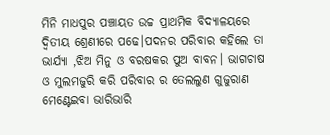ମିନି ମାଧପୁର ପଞ୍ଚାୟତ ଉଚ୍ଚ ପ୍ରାଥମିକ ବିଦ୍ୟାଳୟରେ ଦ୍ୱିତୀୟ ଶ୍ରେଣୀରେ ପଢେ।ପଦନର ପରିବାର କହିଲେ ତା ଭାର୍ଯ୍ୟା ,ଝିଅ ମିନୁ ଓ ବରଷକର ପୁଅ ବାବନ। ଭାଗଚାଷ ଓ ମୁଲମଜୁରି କରି ପରିବାର ର ତେଲଲୁଣ ଗୁଜୁରାଣ ମେଣ୍ଟେଇବା ଭାରିଭାରି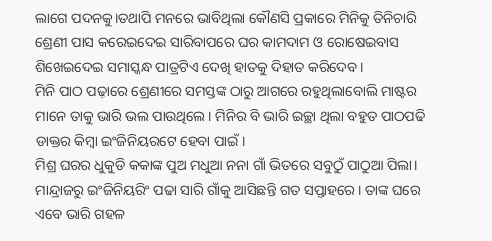ଲାଗେ ପଦନକୁ।ତଥାପି ମନରେ ଭାବିଥିଲା କୌଣସି ପ୍ରକାରେ ମିନିକୁ ତିନିଚାରି ଶ୍ରେଣୀ ପାସ କରେଇଦେଇ ସାରିବାପରେ ଘର କାମଦାମ ଓ ରୋଷେଇବାସ ଶିଖେଇଦେଇ ସମାସ୍କନ୍ଧ ପାତ୍ରଟିଏ ଦେଖି ହାତକୁ ଦିହାତ କରିଦେବ।
ମିନି ପାଠ ପଢ଼ାରେ ଶ୍ରେଣୀରେ ସମସ୍ତଙ୍କ ଠାରୁ ଆଗରେ ରହୁଥିଲାବୋଲି ମାଷ୍ଟର ମାନେ ତାକୁ ଭାରି ଭଲ ପାଉଥିଲେ। ମିନିର ବି ଭାରି ଇଚ୍ଛା ଥିଲା ବହୁତ ପାଠପଢି ଡାକ୍ତର କିମ୍ବା ଇଂଜିନିୟରଟେ ହେବା ପାଇଁ।
ମିଶ୍ର ଘରର ଧୁକୁଡି କକାଙ୍କ ପୁଅ ମଧୁଆ ନନା ଗାଁ ଭିତରେ ସବୁଠୁଁ ପାଠୁଆ ପିଲା। ମାନ୍ଦ୍ରାଜରୁ ଇଂଜିନିୟରିଂ ପଢା ସାରି ଗାଁକୁ ଆସିଛନ୍ତି ଗତ ସପ୍ତାହରେ। ତାଙ୍କ ଘରେ ଏବେ ଭାରି ଗହଳ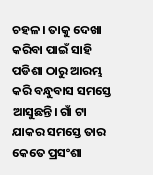ଚହଳ। ତାକୁ ଦେଖା କରିବା ପାଇଁ ସାହି ପଡିଶା ଠାରୁ ଆରମ୍ଭ କରି ବନ୍ଧୁବାସ ସମସ୍ତେ ଆସୁଛନ୍ତି। ଗାଁ ଟା ଯାକର ସମସ୍ତେ ତାର କେତେ ପ୍ରସଂଶା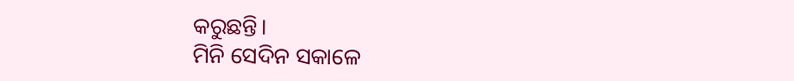କରୁଛନ୍ତି।
ମିନି ସେଦିନ ସକାଳେ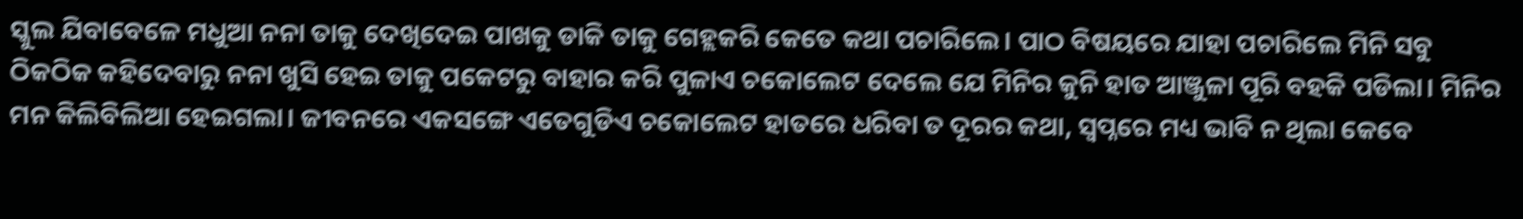ସ୍କୁଲ ଯିବାବେଳେ ମଧୁଆ ନନା ତାକୁ ଦେଖିଦେଇ ପାଖକୁ ଡାକି ତାକୁ ଗେହ୍ଲକରି କେତେ କଥା ପଚାରିଲେ। ପାଠ ବିଷୟରେ ଯାହା ପଚାରିଲେ ମିନି ସବୁ ଠିକଠିକ କହିଦେବାରୁ ନନା ଖୁସି ହେଇ ତାକୁ ପକେଟରୁ ବାହାର କରି ପୁଳାଏ ଚକୋଲେଟ ଦେଲେ ଯେ ମିନିର କୁନି ହାତ ଆଞ୍ଜୁଳା ପୂରି ବହକି ପଡିଲା। ମିନିର ମନ କିଲିବିଲିଆ ହେଇଗଲା। ଜୀବନରେ ଏକସଙ୍ଗେ ଏତେଗୁଡିଏ ଚକୋଲେଟ ହାତରେ ଧରିବା ତ ଦୂରର କଥା, ସ୍ୱପ୍ନରେ ମଧ୍ୟ ଭାବି ନ ଥିଲା କେବେ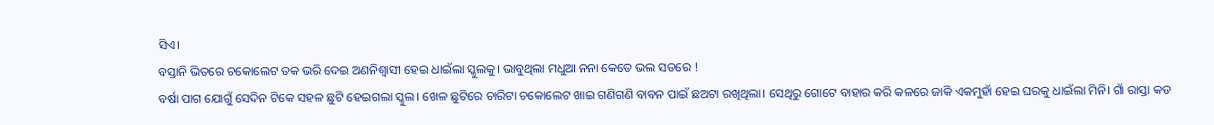ସିଏ।
ବସ୍ତାନି ଭିତରେ ଚକୋଲେଟ ତକ ଭରି ଦେଇ ଅଣନିଶ୍ୱାସୀ ହେଇ ଧାଇଁଲା ସ୍କୁଲକୁ। ଭାବୁଥିଲା ମଧୁଆ ନନା କେତେ ଭଲ ସତରେ !
ବର୍ଷା ପାଗ ଯୋଗୁଁ ସେଦିନ ଟିକେ ସହଳ ଛୁଟି ହେଇଗଲା ସ୍କୁଲ। ଖେଳ ଛୁଟିରେ ଚାରିଟା ଚକୋଲେଟ ଖାଇ ଗଣିଗଣି ବାବନ ପାଇଁ ଛଅଟା ରଖିଥିଲା। ସେଥିରୁ ଗୋଟେ ବାହାର କରି କଳରେ ଜାକି ଏକମୁହାଁ ହେଇ ଘରକୁ ଧାଇଁଲା ମିନି। ଗାଁ ରାସ୍ତା କଡ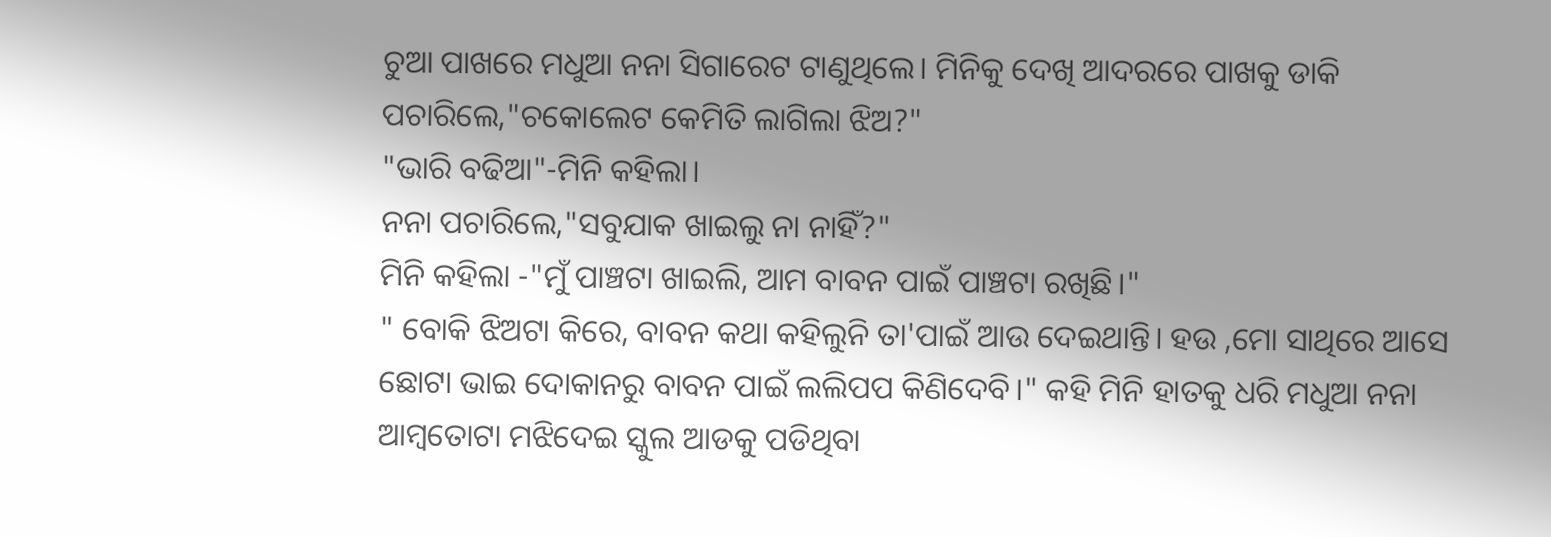ଚୁଆ ପାଖରେ ମଧୁଆ ନନା ସିଗାରେଟ ଟାଣୁଥିଲେ। ମିନିକୁ ଦେଖି ଆଦରରେ ପାଖକୁ ଡାକି ପଚାରିଲେ,"ଚକୋଲେଟ କେମିତି ଲାଗିଲା ଝିଅ?"
"ଭାରି ବଢିଆ"-ମିନି କହିଲା।
ନନା ପଚାରିଲେ,"ସବୁଯାକ ଖାଇଲୁ ନା ନାହିଁ?"
ମିନି କହିଲା -"ମୁଁ ପାଞ୍ଚଟା ଖାଇଲି, ଆମ ବାବନ ପାଇଁ ପାଞ୍ଚଟା ରଖିଛି।"
" ବୋକି ଝିଅଟା କିରେ, ବାବନ କଥା କହିଲୁନି ତା'ପାଇଁ ଆଉ ଦେଇଥାନ୍ତି। ହଉ ,ମୋ ସାଥିରେ ଆସେ ଛୋଟା ଭାଇ ଦୋକାନରୁ ବାବନ ପାଇଁ ଲଲିପପ କିଣିଦେବି।" କହି ମିନି ହାତକୁ ଧରି ମଧୁଆ ନନା ଆମ୍ବତୋଟା ମଝିଦେଇ ସ୍କୁଲ ଆଡକୁ ପଡିଥିବା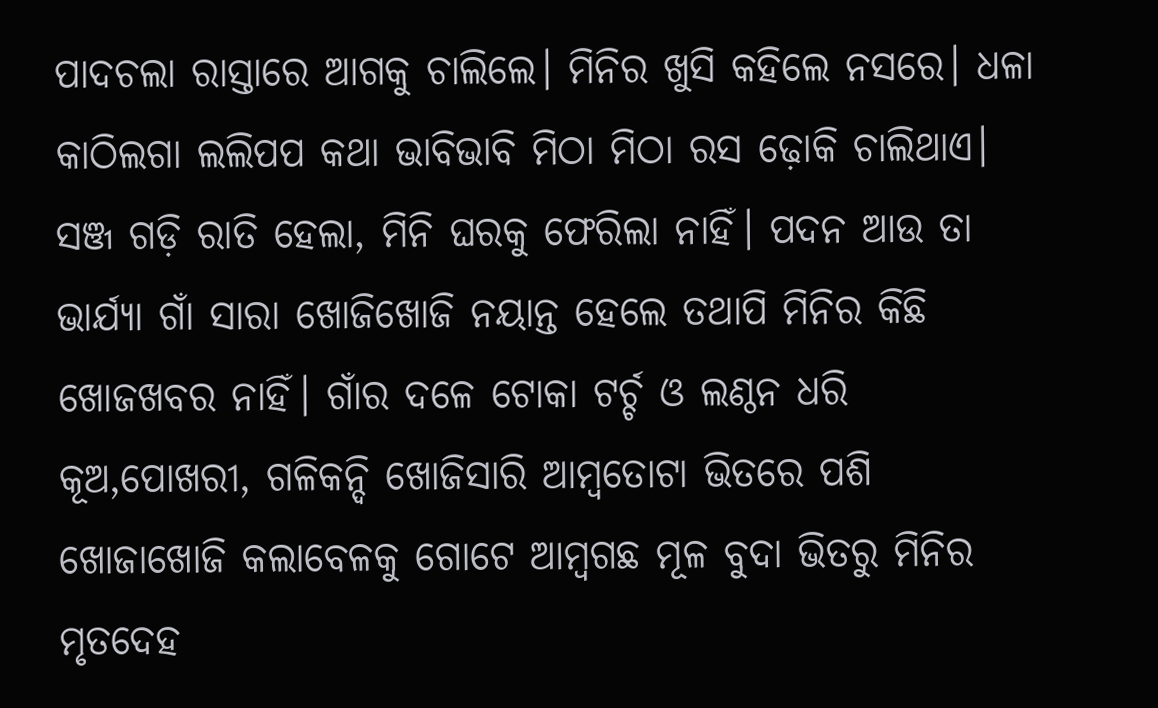ପାଦଚଲା ରାସ୍ତାରେ ଆଗକୁ ଚାଲିଲେ। ମିନିର ଖୁସି କହିଲେ ନସରେ। ଧଳା କାଠିଲଗା ଲଲିପପ କଥା ଭାବିଭାବି ମିଠା ମିଠା ରସ ଢ଼ୋକି ଚାଲିଥାଏ।
ସଞ୍ଜ ଗଡ଼ି ରାତି ହେଲା, ମିନି ଘରକୁ ଫେରିଲା ନାହିଁ। ପଦନ ଆଉ ତା ଭାର୍ଯ୍ୟା ଗାଁ ସାରା ଖୋଜିଖୋଜି ନୟାନ୍ତ ହେଲେ ତଥାପି ମିନିର କିଛି ଖୋଜଖବର ନାହିଁ। ଗାଁର ଦଳେ ଟୋକା ଟର୍ଚ୍ଚ ଓ ଲଣ୍ଠନ ଧରି କୂଅ,ପୋଖରୀ, ଗଳିକନ୍ଦି ଖୋଜିସାରି ଆମ୍ବତୋଟା ଭିତରେ ପଶି ଖୋଜାଖୋଜି କଲାବେଳକୁ ଗୋଟେ ଆମ୍ବଗଛ ମୂଳ ବୁଦା ଭିତରୁ ମିନିର ମୃତଦେହ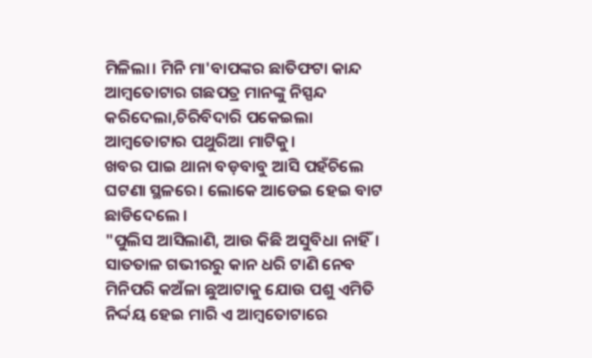ମିଳିଲା। ମିନି ମା'ବାପଙ୍କର ଛାତିଫଟା କାନ୍ଦ ଆମ୍ବତୋଟାର ଗଛପତ୍ର ମାନଙ୍କୁ ନିସ୍ପନ୍ଦ କରିଦେଲା,ଚିରିବିଦାରି ପକେଇଲା ଆମ୍ବତୋଟାର ପଥୁରିଆ ମାଟିକୁ।
ଖବର ପାଇ ଥାନା ବଡ଼ବାବୁ ଆସି ପହଁଚିଲେ ଘଟଣା ସ୍ଥଳରେ। ଲୋକେ ଆଡେଇ ହେଇ ବାଟ ଛାଡିଦେଲେ ।
"ପୁଲିସ ଆସିଲାଣି, ଆଉ କିଛି ଅସୁବିଧା ନାହିଁ। ସାତତାଳ ଗଭୀରରୁ କାନ ଧରି ଟାଣି ନେବ ମିନିପରି କଅଁଳା ଛୁଆଟାକୁ ଯୋଉ ପଶୁ ଏମିତି ନିର୍ଦ୍ଦୟ ହେଇ ମାରି ଏ ଆମ୍ବତୋଟାରେ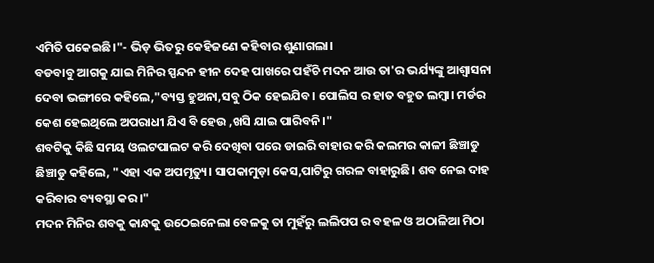ଏମିତି ପକେଇଛି।"- ଭିଡ଼ ଭିତରୁ କେହିଜଣେ କହିବାର ଶୁଣାଗଲା।
ବଡବାବୁ ଆଗକୁ ଯାଇ ମିନିର ସ୍ପନ୍ଦନ ହୀନ ଦେହ ପାଖରେ ପହଁଚି ମଦନ ଆଉ ତା'ର ଭର୍ଯ୍ୟଙ୍କୁ ଆଶ୍ୱାସନା ଦେବା ଭଙ୍ଗୀରେ କହିଲେ,"ବ୍ୟସ୍ତ ହୁଅନା,ସବୁ ଠିକ ହେଇଯିବ। ପୋଲିସ ର ହାତ ବହୁତ ଲମ୍ବା। ମର୍ଡର କେଶ ହେଇଥିଲେ ଅପରାଧୀ ଯିଏ ବି ହେଉ ,ଖସି ଯାଇ ପାରିବନି।"
ଶବଟିକୁ କିଛି ସମୟ ଓଲଟପାଲଟ କରି ଦେଖିବା ପରେ ଡାଇରି ବାହାର କରି କଲମର କାଳୀ ଛିଞ୍ଚାଡୁ ଛିଞ୍ଚାଡୁ କହିଲେ, "ଏହା ଏକ ଅପମୃତ୍ୟୁ। ସାପକାମୁଡ଼ା କେସ,ପାଟିରୁ ଗରଳ ବାହାରୁଛି। ଶବ ନେଇ ଦାହ କରିବାର ବ୍ୟବସ୍ଥା କର।"
ମଦନ ମିନିର ଶବକୁ କାନ୍ଧକୁ ଉଠେଇନେଲା ବେଳକୁ ତା ମୁହଁରୁ ଲଲିପପ ର ବହଳ ଓ ଅଠାଳିଆ ମିଠା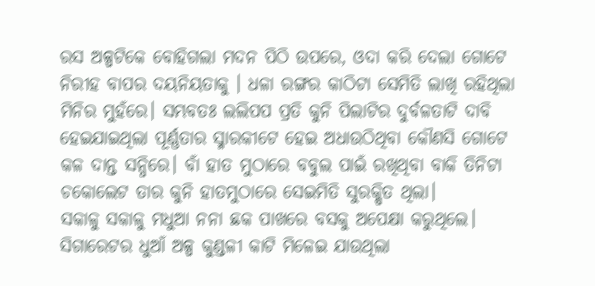ରସ ଅଳ୍ପଟିକେ ବୋହିଗଲା ମଦନ ପିଠି ଉପରେ, ଓଦା କରି ଦେଲା ଗୋଟେ ନିରୀହ ବାପର ଦୟନିୟତାକୁ । ଧଳା ରଙ୍ଗର କାଠିଟା ସେମିତି ଲାଖି ରହିଥିଲା ମିନିର ମୁହଁରେ। ସମ୍ଭବତଃ ଲଲିପପ ପ୍ରତି କୁନି ପିଲାଟିର ଦୁର୍ବଳତାଟି ଦାବି ହେଇଯାଇଥିଲା ପୂର୍ଣ୍ଣତାର ସ୍ମାରକୀଟେ ହେଇ ଅଧାଉଠିଥିବା କୌଣସି ଗୋଟେ କଳ ଦାନ୍ତ ସନ୍ଧିରେ। ବାଁ ହାତ ମୁଠାରେ ବବୁଲ ପାଇଁ ରଖିଥିବା ବାକି ତିନିଟା ଚକୋଲେଟ ତାର କୁନି ହାତମୁଠାରେ ସେଇମିତି ସୁରକ୍ଷିତ ଥିଲା।
ସକାଳୁ ସକାଳୁ ମଧୁଆ ନନା ଛକ ପାଖରେ ବସକୁ ଅପେକ୍ଷା କରୁଥିଲେ। ସିଗାରେଟର ଧୁଆଁ ଅଳ୍ପ କୁଣ୍ଡଳୀ କାଟି ମିଳେଇ ଯାଉଥିଲା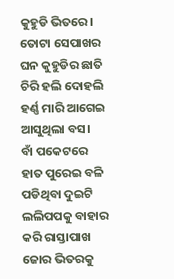କୁହୁଡି ଭିତରେ।
ତୋଟା ସେପାଖର ଘନ କୁହୁଡିର ଛାତି ଚିରି ହଲି ଦୋହଲି ହର୍ଣ୍ଣ ମାରି ଆଗେଇ ଆସୁଥିଲା ବସ।
ବାଁ ପକେଟରେ ହାତ ପୁରେଇ ବଳି ପଡିଥିବା ଦୁଇଟି ଲଲିପପକୁ ବାହାର କରି ରାସ୍ତାପାଖ ଜୋର ଭିତରକୁ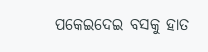ପକେଇଦେଇ ବସକୁ ହାତ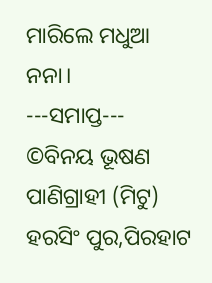ମାରିଲେ ମଧୁଆ ନନା।
---ସମାପ୍ତ---
©ବିନୟ ଭୂଷଣ ପାଣିଗ୍ରାହୀ (ମିଟୁ)
ହରସିଂ ପୁର,ପିରହାଟ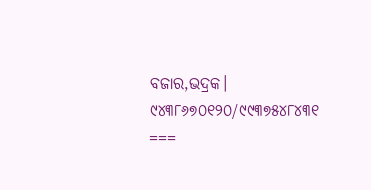ବଜାର,ଭଦ୍ରକ।
୯୪୩୮୬୭୦୧୨୦/୯୯୩୭୫୪୮୪୩୧
===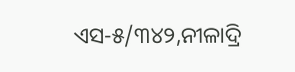ଏସ-୫/୩୪୨,ନୀଳାଦ୍ରି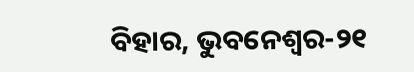ବିହାର, ଭୁବନେଶ୍ୱର-୨୧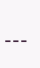---